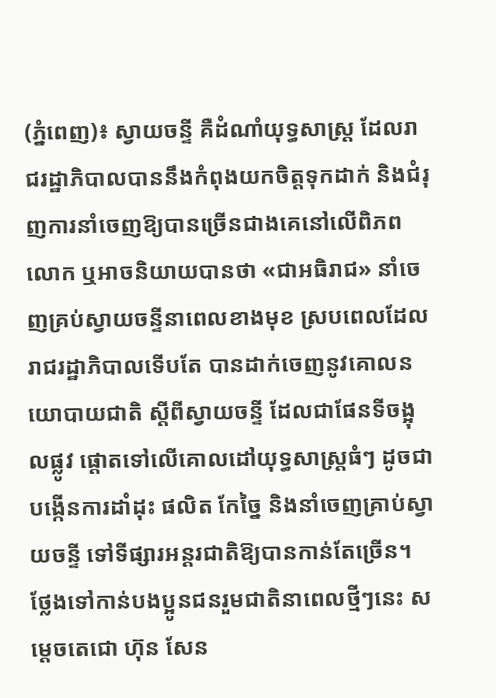(ភ្នំពេញ)៖ ស្វាយចន្ទី គឺដំណាំយុទ្ធសាស្រ្ត ដែលរាជរដ្ឋាភិបាលបាននឹងកំពុងយកចិត្តទុកដាក់ និងជំរុញការនាំចេញឱ្យបានច្រើនជាងគេនៅលើពិភពលោក ឬអាចនិយាយបានថា «ជាអធិរាជ» នាំចេញគ្រប់ស្វាយចន្ទីនាពេលខាងមុខ ស្របពេលដែលរាជរដ្ឋាភិបាលទើបតែ បានដាក់ចេញនូវគោលនយោបាយជាតិ ស្តីពីស្វាយចន្ទី ដែលជាផែនទីចង្អុលផ្លូវ ផ្តោតទៅលើគោលដៅយុទ្ធសាស្ត្រធំៗ ដូចជាបង្កើនការដាំដុះ ផលិត កែច្នៃ និងនាំចេញគ្រាប់ស្វាយចន្ទី ទៅទីផ្សារអន្តរជាតិឱ្យបានកាន់តែច្រើន។
ថ្លែងទៅកាន់បងប្អូនជនរួមជាតិនាពេលថ្មីៗនេះ សម្តេចតេជោ ហ៊ុន សែន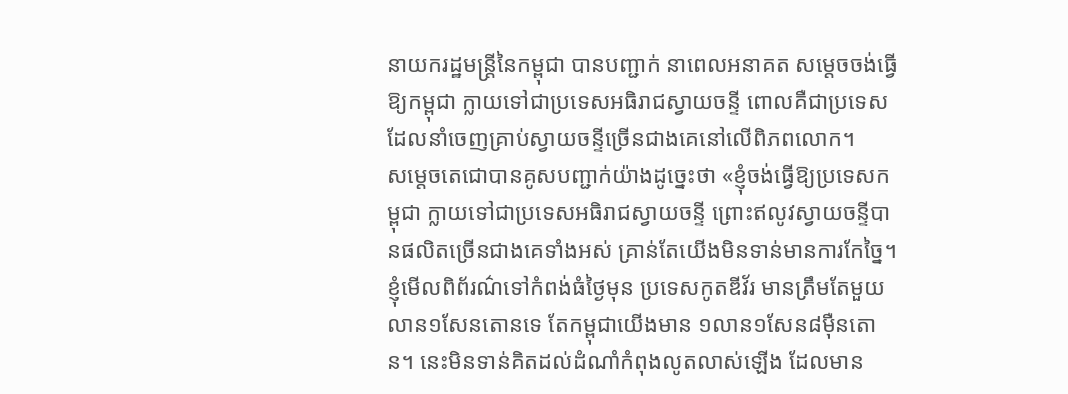នាយករដ្ឋមន្រ្តីនៃកម្ពុជា បានបញ្ជាក់ នាពេលអនាគត សម្តេចចង់ធ្វើឱ្យកម្ពុជា ក្លាយទៅជាប្រទេសអធិរាជស្វាយចន្ទី ពោលគឺជាប្រទេសដែលនាំចេញគ្រាប់ស្វាយចន្ទីច្រើនជាងគេនៅលើពិភពលោក។
សម្តេចតេជោបានគូសបញ្ជាក់យ៉ាងដូច្នេះថា «ខ្ញុំចង់ធ្វើឱ្យប្រទេសកម្ពុជា ក្លាយទៅជាប្រទេសអធិរាជស្វាយចន្ទី ព្រោះឥលូវស្វាយចន្ទីបានផលិតច្រើនជាងគេទាំងអស់ គ្រាន់តែយើងមិនទាន់មានការកែច្នៃ។ ខ្ញុំមើលពិព័រណ៌ទៅកំពង់ធំថ្ងៃមុន ប្រទេសកូតឌីវ័រ មានត្រឹមតែមួយលាន១សែនតោនទេ តែកម្ពុជាយើងមាន ១លាន១សែន៨ម៉ឺនតោន។ នេះមិនទាន់គិតដល់ដំណាំកំពុងលូតលាស់ឡើង ដែលមាន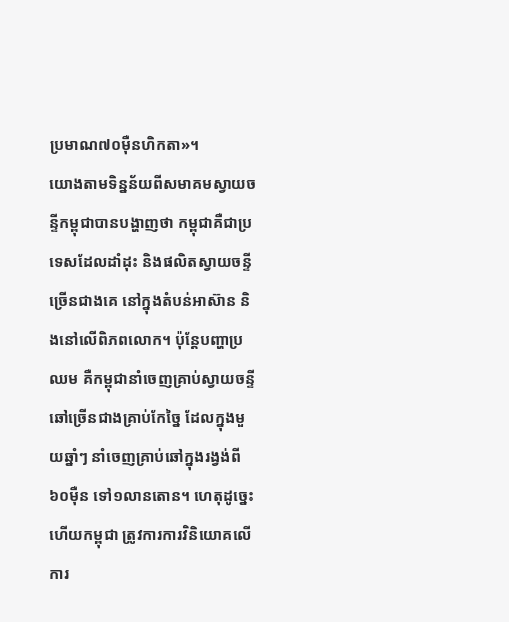ប្រមាណ៧០ម៉ឺនហិកតា»។
យោងតាមទិន្នន័យពីសមាគមស្វាយចន្ទីកម្ពុជាបានបង្ហាញថា កម្ពុជាគឺជាប្រទេសដែលដាំដុះ និងផលិតស្វាយចន្ទីច្រើនជាងគេ នៅក្នុងតំបន់អាស៊ាន និងនៅលើពិភពលោក។ ប៉ុន្តែបញ្ហាប្រឈម គឺកម្ពុជានាំចេញគ្រាប់ស្វាយចន្ទីឆៅច្រើនជាងគ្រាប់កែច្នៃ ដែលក្នុងមួយឆ្នាំៗ នាំចេញគ្រាប់ឆៅក្នុងរង្វង់ពី ៦០ម៉ឺន ទៅ១លានតោន។ ហេតុដូច្នេះហើយកម្ពុជា ត្រូវការការវិនិយោគលើការ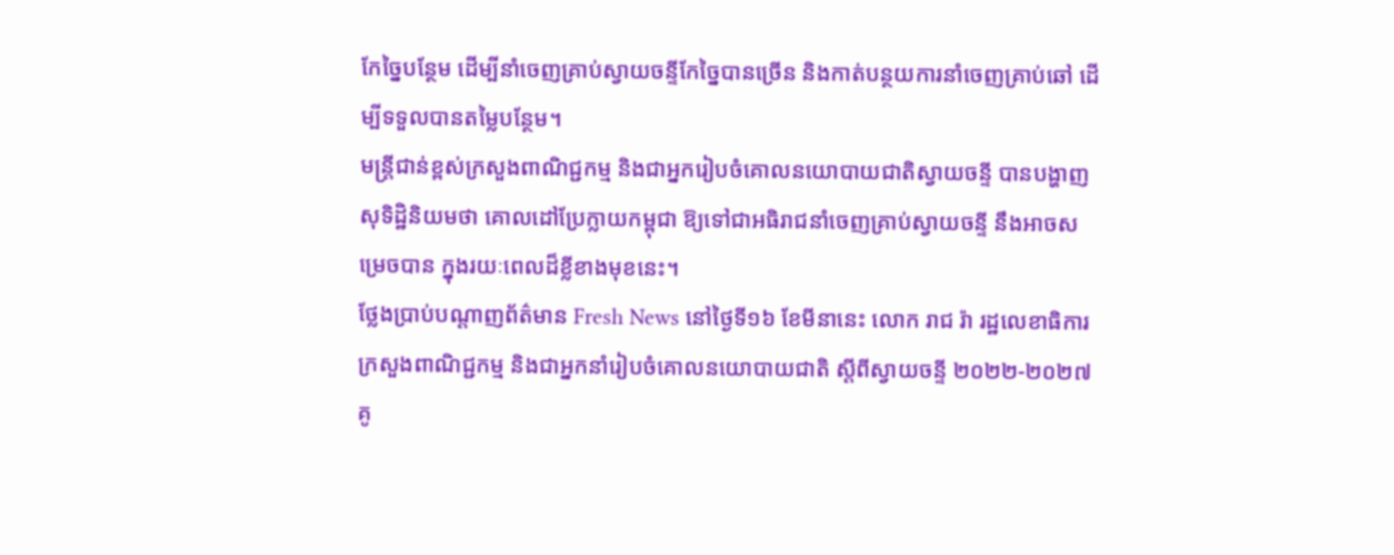កែច្នៃបន្ថែម ដើម្បីនាំចេញគ្រាប់ស្វាយចន្ទីកែច្នៃបានច្រើន និងកាត់បន្ថយការនាំចេញគ្រាប់ឆៅ ដើម្បីទទួលបានតម្លៃបន្ថែម។
មន្ត្រីជាន់ខ្ពស់ក្រសួងពាណិជ្ជកម្ម និងជាអ្នករៀបចំគោលនយោបាយជាតិស្វាយចន្ទី បានបង្ហាញសុទិដ្ឋិនិយមថា គោលដៅប្រែក្លាយកម្ពុជា ឱ្យទៅជាអធិរាជនាំចេញគ្រាប់ស្វាយចន្ទី នឹងអាចសម្រេចបាន ក្នុងរយៈពេលដ៏ខ្លីខាងមុខនេះ។
ថ្លែងប្រាប់បណ្តាញព័ត៌មាន Fresh News នៅថ្ងៃទី១៦ ខែមីនានេះ លោក រាជ រ៉ា រដ្ឋលេខាធិការក្រសួងពាណិជ្ជកម្ម និងជាអ្នកនាំរៀបចំគោលនយោបាយជាតិ ស្តីពីស្វាយចន្ទី ២០២២-២០២៧ គូ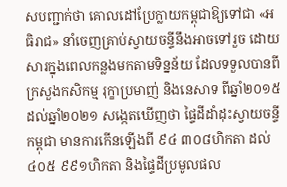សបញ្ជាក់ថា គោលដៅប្រែក្លាយកម្ពុជាឱ្យទៅជា «អធិរាជ» នាំចេញគ្រាប់ស្វាយចន្ទីនឹងអាចទៅរួច ដោយសារក្នុងពេលកន្លងមកតាមទិន្នន័យ ដែលទទួលបានពីក្រសួងកសិកម្ម រុក្ខាប្រមាញ់ និងនេសាទ ពីឆ្នាំ២០១៥ ដល់ឆ្នាំ២០២១ សង្កេតឃើញថា ផ្ទៃដីដាំដុះស្វាយចន្ទីកម្ពុជា មានការកើនឡើងពី ៩៤ ៣០៨ហិកតា ដល់ ៤០៥ ៩៩១ហិកតា និងផ្ទៃដីប្រមូលផល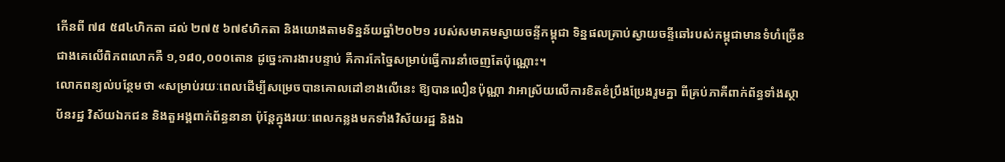កើនពី ៧៨ ៥៨៤ហិកតា ដល់ ២៧៥ ៦៧៩ហិកតា និងយោងតាមទិន្នន័យឆ្នាំ២០២១ របស់សមាគមស្វាយចន្ទីកម្ពុជា ទិន្នផលគ្រាប់ស្វាយចន្ទីឆៅរបស់កម្ពុជាមានទំហំច្រើនជាងគេលើពិភពលោកគឺ ១,១៨០,០០០តោន ដូច្នេះការងារបន្ទាប់ គឺការកែច្នៃសម្រាប់ធ្វើការនាំចេញតែប៉ុណ្ណោះ។
លោកពន្យល់បន្ថែមថា «សម្រាប់រយៈពេលដើម្បីសម្រេចបានគោលដៅខាងលើនេះ ឱ្យបានលឿនប៉ុណ្ណា វាអាស្រ័យលើការខិតខំប្រឹងប្រែងរួមគ្នា ពីគ្រប់ភាគីពាក់ព័ន្ធទាំងស្ថាប័នរដ្ឋ វិស័យឯកជន និងតួអង្គពាក់ព័ន្ធនានា ប៉ុន្តែក្នុងរយៈពេលកន្លងមកទាំងវិស័យរដ្ឋ និងឯ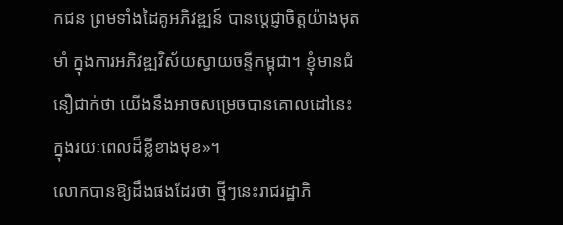កជន ព្រមទាំងដៃគូអភិវឌ្ឍន៍ បានប្តេជ្ញាចិត្តយ៉ាងមុតមាំ ក្នុងការអភិវឌ្ឍវិស័យស្វាយចន្ទីកម្ពុជា។ ខ្ញុំមានជំនឿជាក់ថា យើងនឹងអាចសម្រេចបានគោលដៅនេះ ក្នុងរយៈពេលដ៏ខ្លីខាងមុខ»។
លោកបានឱ្យដឹងផងដែរថា ថ្មីៗនេះរាជរដ្ឋាភិ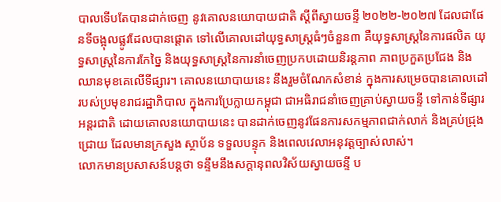បាលទើបតែបានដាក់ចេញ នូវគោលនយោបាយជាតិ ស្តីពីស្វាយចន្ទី ២០២២-២០២៧ ដែលជាផែនទីចង្អុលផ្លូវដែលបានផ្តោត ទៅលើគោលដៅយុទ្ធសាស្ត្រធំៗចំនួន៣ គឺយុទ្ធសាស្ត្រនៃការផលិត យុទ្ធសាស្ត្រនៃការកែច្នៃ និងយុទ្ធសាស្ត្រនៃការនាំចេញប្រកបដោយនិរន្តភាព ភាពប្រកួតប្រជែង និងឈានមុខគេលើទីផ្សារ។ គោលនយោបាយនេះ នឹងរួមចំណែកសំខាន់ ក្នុងការសម្រេចបានគោលដៅ របស់ប្រមុខរាជរដ្ឋាភិបាល ក្នុងការប្រែក្លាយកម្ពុជា ជាអធិរាជនាំចេញគ្រាប់ស្វាយចន្ទី ទៅកាន់ទីផ្សារអន្តរជាតិ ដោយគោលនយោបាយនេះ បានដាក់ចេញនូវផែនការសកម្មភាពជាក់លាក់ និងគ្រប់ជ្រុងជ្រោយ ដែលមានក្រសួង ស្ថាប័ន ទទួលបន្ទុក និងពេលវេលាអនុវត្តច្បាស់លាស់។
លោកមានប្រសាសន៍បន្តថា ទន្ទឹមនឹងសក្តានុពលវិស័យស្វាយចន្ទី ប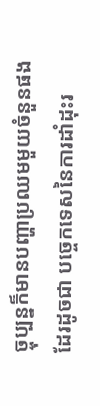ច្ចុប្បន្នក៏មានបញ្ហាប្រឈមមួយចំនួនផងដែរដូចជា បច្ចេកទេសនៃការដាំដុះរ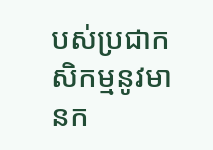បស់ប្រជាកសិកម្មនូវមានក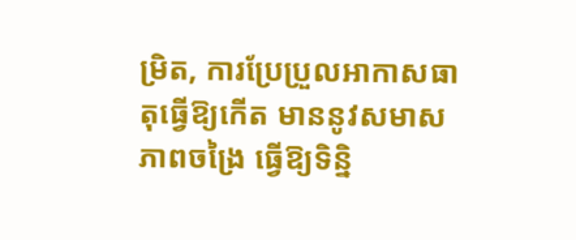ម្រិត, ការប្រែប្រួលអាកាសធាតុធ្វើឱ្យកើត មាននូវសមាសភាពចង្រៃ ធ្វើឱ្យទិន្និ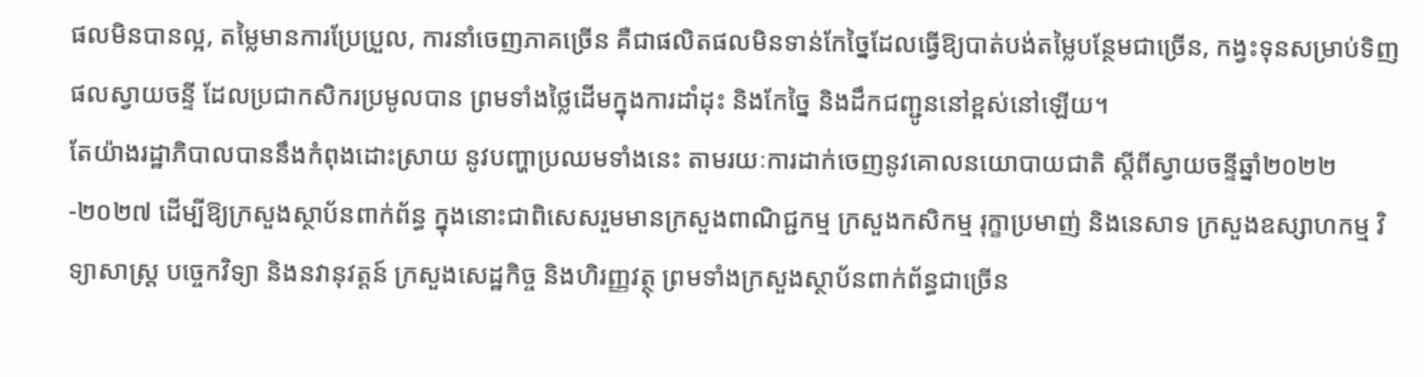ផលមិនបានល្អ, តម្លៃមានការប្រែប្រួល, ការនាំចេញភាគច្រើន គឺជាផលិតផលមិនទាន់កែច្នៃដែលធ្វើឱ្យបាត់បង់តម្លៃបន្ថែមជាច្រើន, កង្វះទុនសម្រាប់ទិញផលស្វាយចន្ទី ដែលប្រជាកសិករប្រមូលបាន ព្រមទាំងថ្លៃដើមក្នុងការដាំដុះ និងកែច្នៃ និងដឹកជញ្ជូននៅខ្ពស់នៅឡើយ។
តែយ៉ាងរដ្ឋាភិបាលបាននឹងកំពុងដោះស្រាយ នូវបញ្ហាប្រឈមទាំងនេះ តាមរយៈការដាក់ចេញនូវគោលនយោបាយជាតិ ស្តីពីស្វាយចន្ទីឆ្នាំ២០២២-២០២៧ ដើម្បីឱ្យក្រសួងស្ថាប័នពាក់ព័ន្ធ ក្នុងនោះជាពិសេសរួមមានក្រសួងពាណិជ្ជកម្ម ក្រសួងកសិកម្ម រុក្ខាប្រមាញ់ និងនេសាទ ក្រសួងឧស្សាហកម្ម វិទ្យាសាស្ត្រ បច្ចេកវិទ្យា និងនវានុវត្តន៍ ក្រសួងសេដ្ឋកិច្ច និងហិរញ្ញវត្ថុ ព្រមទាំងក្រសួងស្ថាប័នពាក់ព័ន្ធជាច្រើន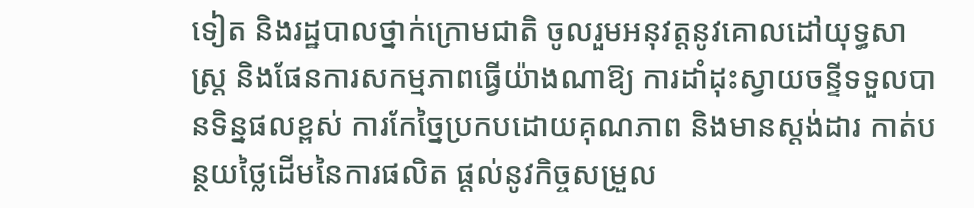ទៀត និងរដ្ឋបាលថ្នាក់ក្រោមជាតិ ចូលរួមអនុវត្តនូវគោលដៅយុទ្ធសាស្ត្រ និងផែនការសកម្មភាពធ្វើយ៉ាងណាឱ្យ ការដាំដុះស្វាយចន្ទីទទួលបានទិន្នផលខ្ពស់ ការកែច្នៃប្រកបដោយគុណភាព និងមានស្តង់ដារ កាត់បន្ថយថ្លៃដើមនៃការផលិត ផ្តល់នូវកិច្ចសម្រួល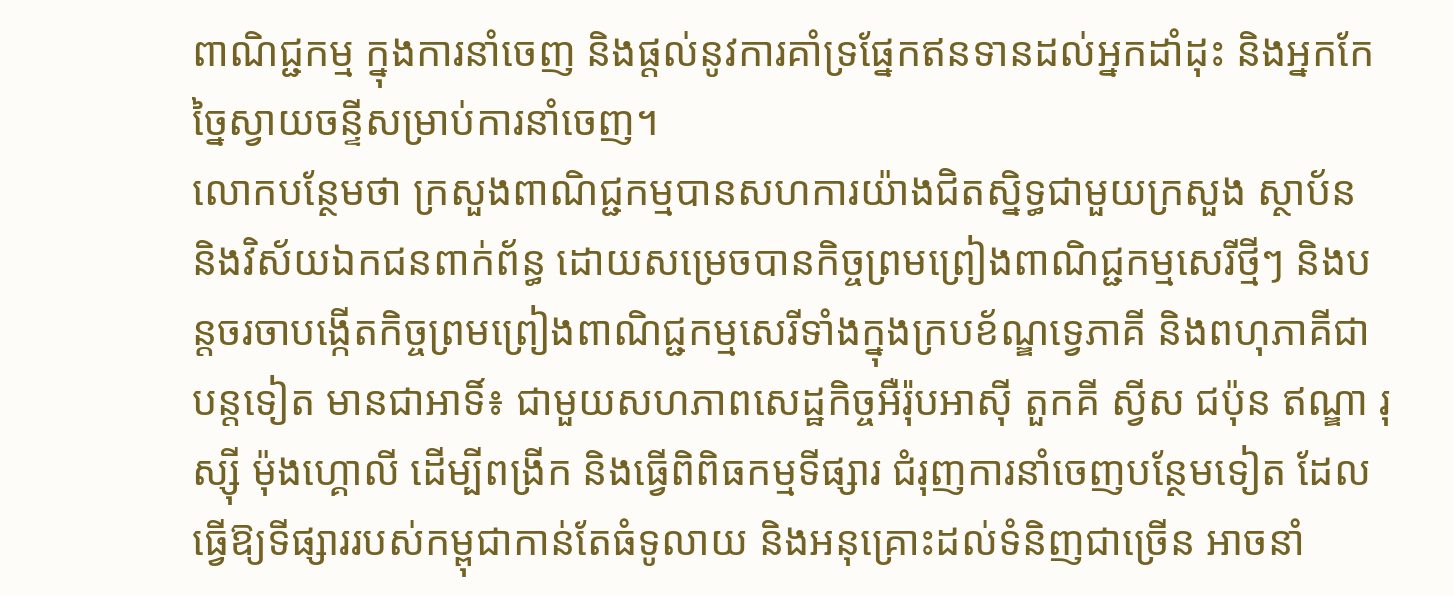ពាណិជ្ជកម្ម ក្នុងការនាំចេញ និងផ្តល់នូវការគាំទ្រផ្នែកឥនទានដល់អ្នកដាំដុះ និងអ្នកកែច្នៃស្វាយចន្ទីសម្រាប់ការនាំចេញ។
លោកបន្ថែមថា ក្រសួងពាណិជ្ជកម្មបានសហការយ៉ាងជិតស្និទ្ធជាមួយក្រសួង ស្ថាប័ន និងវិស័យឯកជនពាក់ព័ន្ធ ដោយសម្រេចបានកិច្ចព្រមព្រៀងពាណិជ្ជកម្មសេរីថ្មីៗ និងបន្តចរចាបង្កើតកិច្ចព្រមព្រៀងពាណិជ្ជកម្មសេរីទាំងក្នុងក្របខ័ណ្ឌទ្វេភាគី និងពហុភាគីជាបន្តទៀត មានជាអាទិ៍៖ ជាមួយសហភាពសេដ្ឋកិច្ចអឺរ៉ុបអាស៊ី តួកគី ស្វីស ជប៉ុន ឥណ្ឌា រុស្ស៊ី ម៉ុងហ្គោលី ដើម្បីពង្រីក និងធ្វើពិពិធកម្មទីផ្សារ ជំរុញការនាំចេញបន្ថែមទៀត ដែលធ្វើឱ្យទីផ្សាររបស់កម្ពុជាកាន់តែធំទូលាយ និងអនុគ្រោះដល់ទំនិញជាច្រើន អាចនាំ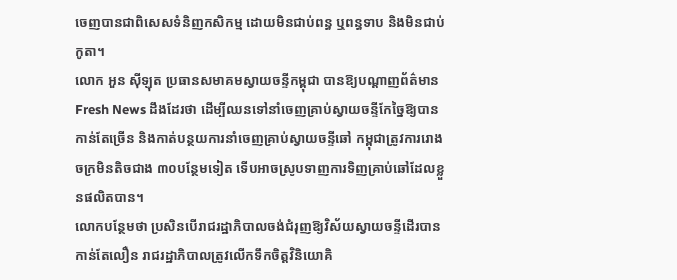ចេញបានជាពិសេសទំនិញកសិកម្ម ដោយមិនជាប់ពន្ធ ឬពន្ធទាប និងមិនជាប់កូតា។
លោក អួន ស៊ីឡុត ប្រធានសមាគមស្វាយចន្ទីកម្ពុជា បានឱ្យបណ្តាញព័ត៌មាន Fresh News ដឹងដែរថា ដើម្បីឈនទៅនាំចេញគ្រាប់ស្វាយចន្ទីកែច្នៃឱ្យបានកាន់តែច្រើន និងកាត់បន្ថយការនាំចេញគ្រាប់ស្វាយចន្ទីឆៅ កម្ពុជាត្រូវការរោងចក្រមិនតិចជាង ៣០បន្ថែមទៀត ទើបអាចស្រូបទាញការទិញគ្រាប់ឆៅដែលខ្លួនផលិតបាន។
លោកបន្ថែមថា ប្រសិនបើរាជរដ្ឋាភិបាលចង់ជំរុញឱ្យវិស័យស្វាយចន្ទីដើរបាន កាន់តែលឿន រាជរដ្ឋាភិបាលត្រូវលើកទឹកចិត្តវិនិយោគិ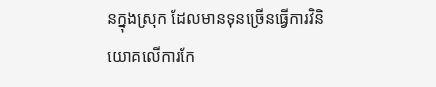នក្នុងស្រុក ដែលមានទុនច្រើនធ្វើការវិនិយោគលើការកែ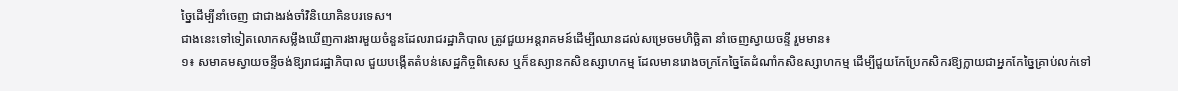ច្នៃដើម្បីនាំចេញ ជាជាងរង់ចាំវិនិយោគិនបរទេស។
ជាងនេះទៅទៀតលោកសម្លឹងឃើញការងារមួយចំនួនដែលរាជរដ្ឋាភិបាល ត្រូវជួយអន្តរាគមន៍ដើម្បីឈានដល់សម្រេចមហិច្ឆិតា នាំចេញស្វាយចន្ទី រួមមាន៖
១៖ សមាគមស្វាយចន្ទីចង់ឱ្យរាជរដ្ឋាភិបាល ជួយបង្កើតតំបន់សេដ្ឋកិច្ចពិសេស ឬក៏ឧស្យានកសិឧស្សាហកម្ម ដែលមានរោងចក្រកែច្នៃតែដំណាំកសិឧស្សាហកម្ម ដើម្បីជួយកែប្រែកសិករឱ្យក្លាយជាអ្នកកែច្នៃគ្រាប់លក់ទៅ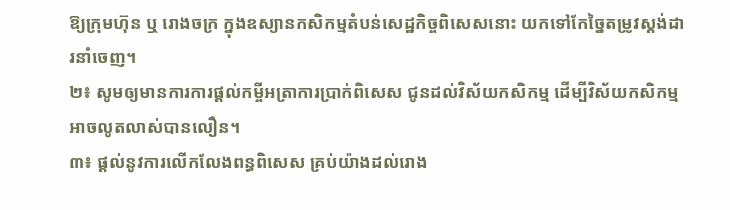ឱ្យក្រុមហ៊ុន ឬ រោងចក្រ ក្នុងឧស្យានកសិកម្មតំបន់សេដ្ឋកិច្ចពិសេសនោះ យកទៅកែច្នៃតម្រូវស្តង់ដារនាំចេញ។
២៖ សូមឲ្យមានការការផ្តល់កម្ចីអត្រាការប្រាក់ពិសេស ជូនដល់វិស័យកសិកម្ម ដើម្បីវិស័យកសិកម្ម អាចលូតលាស់បានលឿន។
៣៖ ផ្តល់នូវការលើកលែងពន្ធពិសេស គ្រប់យ៉ាងដល់រោង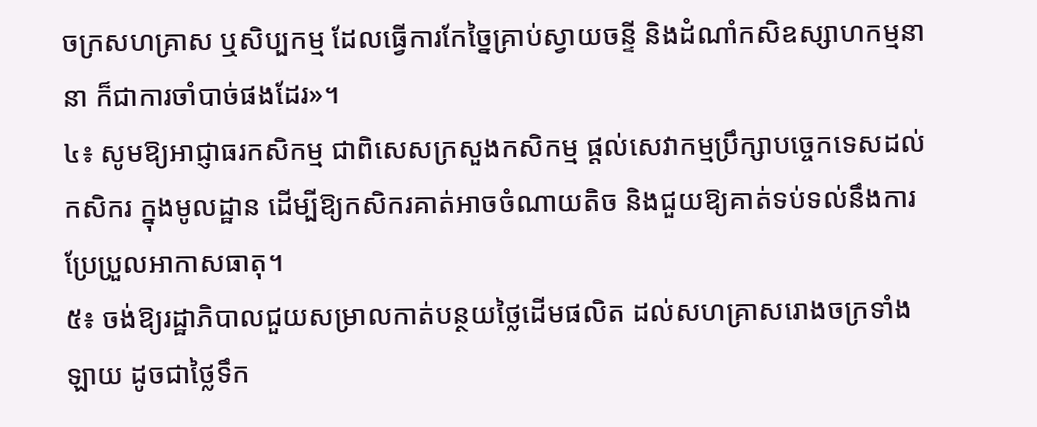ចក្រសហគ្រាស ឬសិប្បកម្ម ដែលធ្វើការកែច្នៃគ្រាប់ស្វាយចន្ទី និងដំណាំកសិឧស្សាហកម្មនានា ក៏ជាការចាំបាច់ផងដែរ»។
៤៖ សូមឱ្យអាជ្ញាធរកសិកម្ម ជាពិសេសក្រសួងកសិកម្ម ផ្តល់សេវាកម្មប្រឹក្សាបច្ចេកទេសដល់កសិករ ក្នុងមូលដ្ឋាន ដើម្បីឱ្យកសិករគាត់អាចចំណាយតិច និងជួយឱ្យគាត់ទប់ទល់នឹងការប្រែប្រួលអាកាសធាតុ។
៥៖ ចង់ឱ្យរដ្ឋាភិបាលជួយសម្រាលកាត់បន្ថយថ្លៃដើមផលិត ដល់សហគ្រាសរោងចក្រទាំងឡាយ ដូចជាថ្លៃទឹក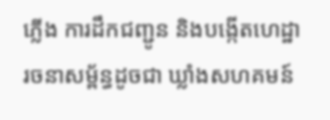ភ្លើង ការដឹកជញ្ជូន និងបង្កើតហេដ្ឋារចនាសម្ព័ន្ធដូចជា ឃ្លាំងសហគមន៍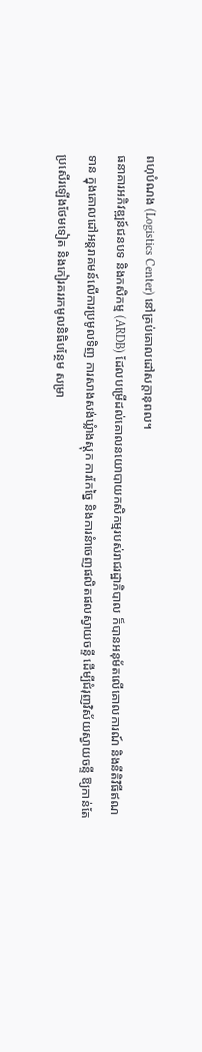ពហុបំណង (Logistics Center) នៅគ្រប់គោលដៅសក្តានុពល។
ធនាគារអភិវឌ្ឍន៍ជនបទ និងកសិកម្ម (ARDB) ដែលបម្រើដល់គោលនយោបាយកសិកម្មរបស់រាជរដ្ឋាភិបាល ក៏បានអនុម័តលើគោលការណ៍ និងនីតិវិធីឥណទាន ក្នុងគោលដៅអន្តរាគមន៍លើការប្រមូលទិញ ការសាងសង់ឃ្លំាងស្តុក ការកែច្នៃ និងការនំាចេញផលិតផលស្វាយចន្ទី ដើម្បីជំរុញវិស័យស្វាយចន្ទី ឱ្យកាន់តែប្រសើរឡើងថែមទៀត និងកៀរគររកមូលនិធិបន្ថែម សម្រា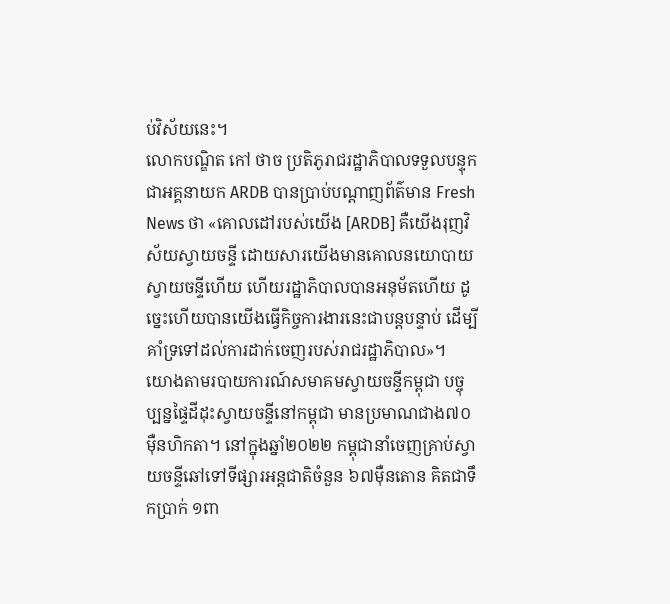ប់វិស័យនេះ។
លោកបណ្ឌិត កៅ ថាច ប្រតិភូរាជរដ្ឋាភិបាលទទួលបន្ទុក ជាអគ្គនាយក ARDB បានប្រាប់បណ្តាញព័ត៌មាន Fresh News ថា «គោលដៅរបស់យើង [ARDB] គឺយើងរុញវិស័យស្វាយចន្ទី ដោយសារយើងមានគោលនយោបាយស្វាយចន្ទីហើយ ហើយរដ្ឋាភិបាលបានអនុម័តហើយ ដូច្នេះហើយបានយើងធ្វើកិច្ចការងារនេះជាបន្តបន្ទាប់ ដើម្បីគាំទ្រទៅដល់ការដាក់ចេញរបស់រាជរដ្ឋាភិបាល»។
យោងតាមរបាយការណ៍សមាគមស្វាយចន្ទីកម្ពុជា បច្ចុប្បន្នផ្ទៃដីដុះស្វាយចន្ទីនៅកម្ពុជា មានប្រមាណជាង៧០ម៉ឺនហិកតា។ នៅក្នុងឆ្នាំ២០២២ កម្ពុជានាំចេញគ្រាប់ស្វាយចន្ទីឆៅទៅទីផ្សារអន្តជាតិចំនួន ៦៧ម៉ឺនតោន គិតជាទឹកប្រាក់ ១ពា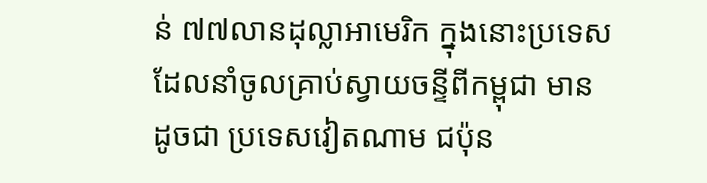ន់ ៧៧លានដុល្លាអាមេរិក ក្នុងនោះប្រទេសដែលនាំចូលគ្រាប់ស្វាយចន្ទីពីកម្ពុជា មានដូចជា ប្រទេសវៀតណាម ជប៉ុន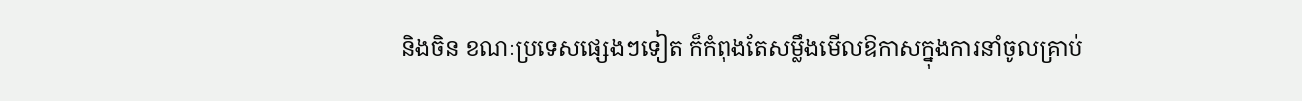និងចិន ខណៈប្រទេសផ្សេងៗទៀត ក៏កំពុងតែសម្លឹងមើលឱកាសក្នុងការនាំចូលគ្រាប់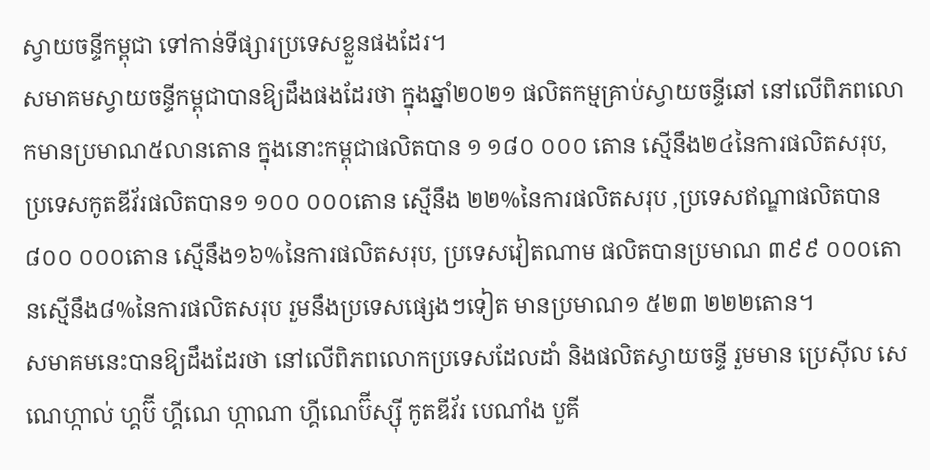ស្វាយចន្ទីកម្ពុជា ទៅកាន់ទីផ្សារប្រទេសខ្លួនផងដែរ។
សមាគមស្វាយចន្ទីកម្ពុជាបានឱ្យដឹងផងដែរថា ក្នុងឆ្នាំ២០២១ ផលិតកម្មគ្រាប់ស្វាយចន្ទីឆៅ នៅលើពិភពលោកមានប្រមាណ៥លានតោន ក្នុងនោះកម្ពុជាផលិតបាន ១ ១៨០ ០០០ តោន ស្មើនឹង២៤នៃការផលិតសរុប, ប្រទេសកូតឌីវ័រផលិតបាន១ ១០០ ០០០តោន ស្មើនឹង ២២%នៃការផលិតសរុប ,ប្រទេសឥណ្ឌាផលិតបាន ៨០០ ០០០តោន ស្មើនឹង១៦%នៃការផលិតសរុប, ប្រទេសវៀតណាម ផលិតបានប្រមាណ ៣៩៩ ០០០តោនស្មើនឹង៨%នៃការផលិតសរុប រួមនឹងប្រទេសផ្សេងៗទៀត មានប្រមាណ១ ៥២៣ ២២២តោន។
សមាគមនេះបានឱ្យដឹងដែរថា នៅលើពិភពលោកប្រទេសដែលដាំ និងផលិតស្វាយចន្ទី រួមមាន ប្រេស៊ីល សេណេហ្កាល់ ហ្គប៊ី ហ្គីណេ ហ្កាណា ហ្គីណេប៊ីស្ស៊ី កូតឌីវ័រ បេណាំង បួគី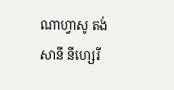ណាហ្វាសូ តង់សានី នីហ្សេរី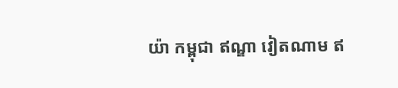យ៉ា កម្ពុជា ឥណ្ឌា វៀតណាម ឥ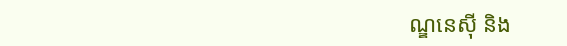ណ្ឌនេស៊ី និង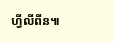ហ្វីលីពីន៕